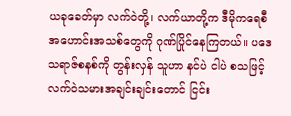ယခုခေတ်မှာ လက်ဝဲတို့၊ လက်ယာတို့က ဒီမိုကရေစီအဟောင်းအသစ်တွေကို ဂုဏ်ပြိုင်နေကြတယ်။ ပဒေသရာဇ်စနစ်ကို တွန်းလှန် သူဟာ နင်ပဲ ငါပဲ စသဖြင့် လက်ဝဲသမားအချင်းချင်းတောင် ငြင်း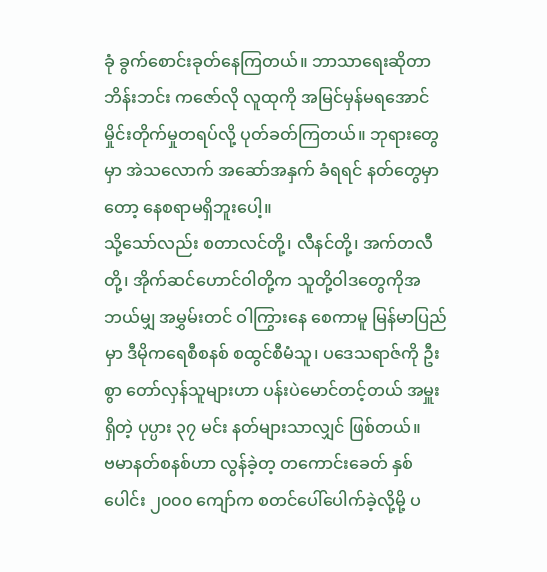ခုံ ခွက်စောင်းခုတ်နေကြတယ်။ ဘာသာရေးဆိုတာ ဘိန်းဘင်း ကဇော်လို လူထုကို အမြင်မှန်မရအောင် မှိုင်းတိုက်မှုတရပ်လို့ ပုတ်ခတ်ကြတယ်။ ဘုရားတွေမှာ အဲသလောက် အဆော်အနှက် ခံရရင် နတ်တွေမှာတော့ နေစရာမရှိဘူးပေါ့။
သို့သော်လည်း စတာလင်တို့၊ လီနင်တို့၊ အက်တလီတို့၊ အိုက်ဆင်ဟောင်ဝါတို့က သူတို့ဝါဒတွေကိုအဘယ်မျှ အမွှမ်းတင် ဝါကြွားနေ စေကာမူ မြန်မာပြည်မှာ ဒီမိုကရေစီစနစ် စထွင်စီမံသူ၊ ပဒေသရာဇ်ကို ဦးစွာ တော်လှန်သူများဟာ ပန်းပဲမောင်တင့်တယ် အမှူးရှိတဲ့ ပုပ္ပား ၃၇ မင်း နတ်များသာလျှင် ဖြစ်တယ်။
ဗမာနတ်စနစ်ဟာ လွန်ခဲ့တ့ တကောင်းခေတ် နှစ်ပေါင်း ၂၀၀၀ ကျော်က စတင်ပေါ်ပေါက်ခဲ့လို့မို့ ပ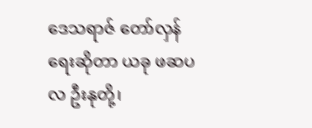ဒေသရာဇ် တော်လှန်ရေးဆိုတာ ယခု ဖဆပလ ဦးနုတို့၊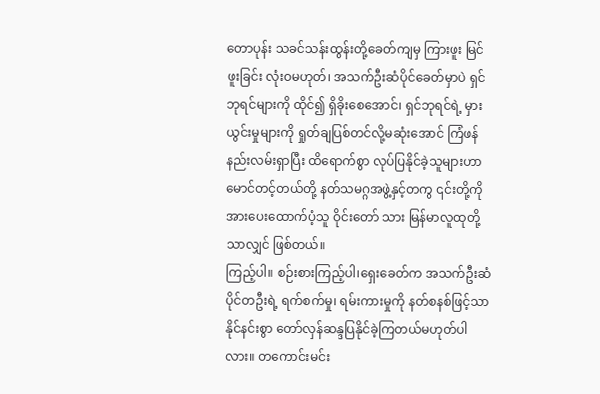တောပုန်း သခင်သန်းထွန်းတို့ခေတ်ကျမှ ကြားဖူး မြင်ဖူးခြင်း လုံးဝမဟုတ်၊ အသက်ဦးဆံပိုင်ခေတ်မှာပဲ ရှင် ဘုရင်များကို ထိုင်၍ ရှိခိုးစေအောင်၊ ရှင်ဘုရင်ရဲ့ မှားယွင်းမှုများကို ရှုတ်ချပြစ်တင်လို့မဆုံးအောင် ကြံဖန်နည်းလမ်းရှာပြီး ထိရောက်စွာ လုပ်ပြနိုင်ခဲ့သူများဟာ မောင်တင့်တယ်တို့ နတ်သမဂ္ဂအဖွဲ့နှင့်တကွ ၎င်းတို့ကို အားပေးထောက်ပံ့သူ ဝိုင်းတော် သား မြန်မာလူထုတို့သာလျှင် ဖြစ်တယ်။
ကြည့်ပါ။ စဉ်းစားကြည့်ပါ၊ရှေးခေတ်က အသက်ဦးဆံပိုင်တဦးရဲ့ ရက်စက်မှု၊ ရမ်းကားမှုကို နတ်စနစ်ဖြင့်သာ နိုင်နင်းစွာ တော်လှန်ဆန္ဒပြနိုင်ခဲ့ကြတယ်မဟုတ်ပါလား။ တကောင်းမင်း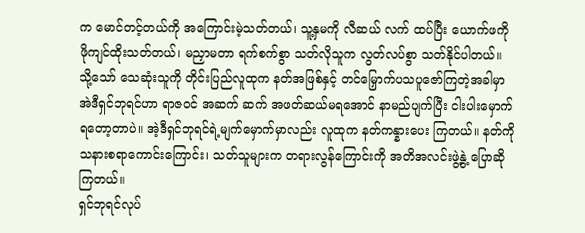က မောင်တင့်တယ်ကို အကြောင်းမဲ့သတ်တယ်၊ သူ့နှမကို လီဆယ် လက် ထပ်ပြီး ယောက်ဖကို ဖိုကျင်ထိုးသတ်တယ်၊ မညှာမတာ ရက်စက်စွာ သတ်လိုသူက လွတ်လပ်စွာ သတ်နိုင်ပါတယ်။
သို့သော် သေဆုံးသူကို တိုင်းပြည်လူထုက နတ်အဖြစ်နှင့် တင်မြှောက်ပသပူဇော်ကြတဲ့အခါမှာ အဲဒီရှင်ဘုရင်ဟာ ရာဇဝင် အဆက် ဆက် အဖတ်ဆယ်မရအောင် နာမည်ပျက်ပြီး ငါးပါးမှောက်ရတော့တာပဲ။ အဲ့ဒီရှင်ဘုရင်ရဲ့မျက်မှောက်မှာလည်း လူထုက နတ်ကန္နားပေး ကြတယ်။ နတ်ကိုသနားစရာကောင်းကြောင်း၊ သတ်သူများက တရားလွန်ကြောင်းကို အတိအလင်းဖွဲ့နွဲ့ ပြောဆိုကြတယ်။
ရှင်ဘုရင်လုပ်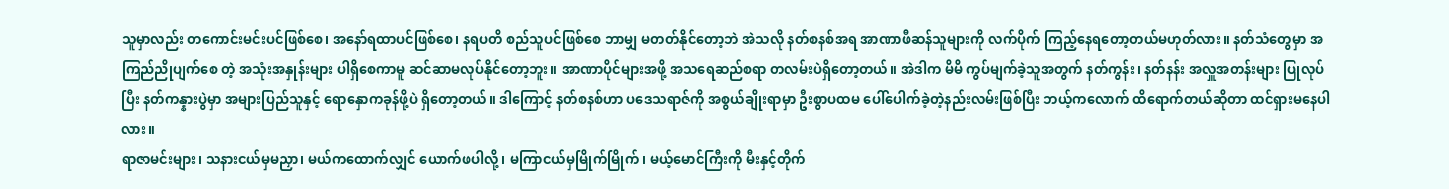သူမှာလည်း တကောင်းမင်းပင်ဖြစ်စေ၊ အနော်ရထာပင်ဖြစ်စေ၊ နရပတိ စည်သူပင်ဖြစ်စေ ဘာမျှ မတတ်နိုင်တော့ဘဲ အဲသလို နတ်စနစ်အရ အာဏာဖီဆန်သူများကို လက်ပိုက် ကြည့်နေရတော့တယ်မဟုတ်လား။ နတ်သံတွေမှာ အကြည်ညိုပျက်စေ တဲ့ အသုံးအနှုန်းများ ပါရှိစေကာမူ ဆင်ဆာမလုပ်နိုင်တော့ဘူး။ အာဏာပိုင်များအဖို့ အသရေဆည်စရာ တလမ်းပဲရှိတော့တယ်။ အဲဒါက မိမိ ကွပ်မျက်ခဲ့သူအတွက် နတ်ကွန်း၊ နတ်နန်း အလှူအတန်းများ ပြုလုပ်ပြီး နတ်ကန္နားပွဲမှာ အများပြည်သူနှင့် ရောနှောကခုန်ဖို့ပဲ ရှိတော့တယ်။ ဒါကြောင့် နတ်စနစ်ဟာ ပဒေသရာဇ်ကို အစွယ်ချိုးရာမှာ ဦးစွာပထမ ပေါ်ပေါက်ခဲ့တဲ့နည်းလမ်းဖြစ်ပြီး ဘယ့်ကလောက် ထိရောက်တယ်ဆိုတာ ထင်ရှားမနေပါလား။
ရာဇာမင်းများ၊ သနားငယ်မှမညှာ၊ မယ်ကထောက်လျှင် ယောက်ဖပါလို့၊ မကြာငယ်မှမြိုက်မြိုက်၊ မယ့်မောင်ကြီးကို မီးနှင့်တိုက်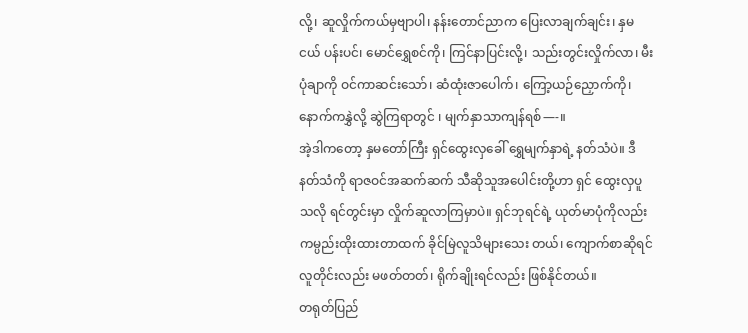လို့၊ ဆူလှိုက်ကယ်မှဗျာပါ၊ နန်းတောင်ညာက ပြေးလာချက်ချင်း၊ နှမငယ် ပန်းပင်၊ မောင်ရွှေစင်ကို၊ ကြင်နာပြင်းလို့၊ သည်းတွင်းလှိုက်လာ၊ မီးပုံချာကို ဝင်ကာဆင်းသော်၊ ဆံထုံးဇာပေါက်၊ ကြော့ယဉ်ညှောက်ကို၊ နောက်ကနွှဲလို့ ဆွဲကြရာတွင် ၊ မျက်နှာသာကျန်ရစ်—-။
အဲ့ဒါကတော့ နှမတော်ကြီး ရှင်ထွေးလှခေါ် ရွှေမျက်နှာရဲ့ နတ်သံပဲ။ ဒီနတ်သံကို ရာဇဝင်အဆက်ဆက် သီဆိုသူအပေါင်းတို့ဟာ ရှင် ထွေးလှပူသလို ရင်တွင်းမှာ လှိုက်ဆူလာကြမှာပဲ။ ရှင်ဘုရင်ရဲ့ ယုတ်မာပုံကိုလည်း ကမ္ပည်းထိုးထားတာထက် ခိုင်မြဲလူသိများသေး တယ်၊ ကျောက်စာဆိုရင် လူတိုင်းလည်း မဖတ်တတ်၊ ရိုက်ချိုးရင်လည်း ဖြစ်နိုင်တယ်။
တရုတ်ပြည်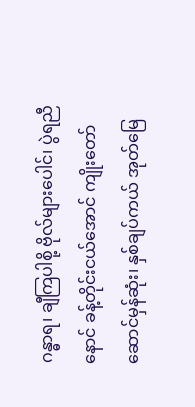ဂန္ဓာရ၊ ချီကြပါစို့ ဗိုလ်များပေါင်၊ ပွဲရညီနောင် ခန့်တိုင်းငယ်အောင် ကျိုးတော်ဆောင်မှန်ဆုံး၊ နှစ်ချပ်ကယ် အုတ်မြေ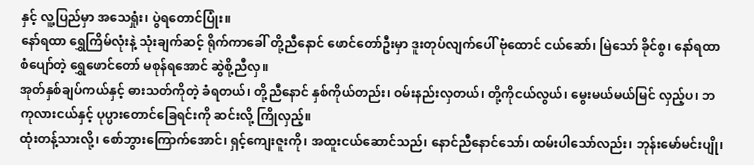နှင့် လူ့ပြည်မှာ အသေရှုံး၊ ပွဲရတောင်ပြုံး။
နော်ရထာ ရွှေကြိမ်လုံးနဲ့ သုံးချက်ဆင့် ရိုက်ကာခေါ် တို့ညီနောင် ဖောင်တော်ဦးမှာ ဒူးတုပ်လျက်ပေါ် ဗုံထောင် ငယ်ဆော်၊ မြဲသော် ခိုင်စွ၊ နော်ရထာစံပျော်တဲ့ ရွှေဖောင်တော် မစုန်ရအောင် ဆွဲစို့ညီလှ။
အုတ်နှစ်ချပ်ကယ်နှင့် ဓားသတ်ကိုတဲ့ ခံရတယ်၊ တို့ညီနောင် နှစ်ကိုယ်တည်း၊ ဝမ်းနည်းလှတယ်၊ တို့ကိုငယ်လွယ်၊ မွေးမယ်မယ်မြင် လှည့်ပ၊ ဘကုလားငယ်နှင့် ပုပ္ပားတောင်ခြေရင်းကို ဆင်းလို့ ကြိုလှည့်။
ထုံးတန့်သားလို့၊ စော်ဘွားကြောက်အောင်၊ ရှင့်ကျေးဇူးကို၊ အထူးငယ်ဆောင်သည်၊ နောင်ညီနောင်သော်၊ ထမ်းပါသော်လည်း၊ ဘုန်းမော်မင်းပျို၊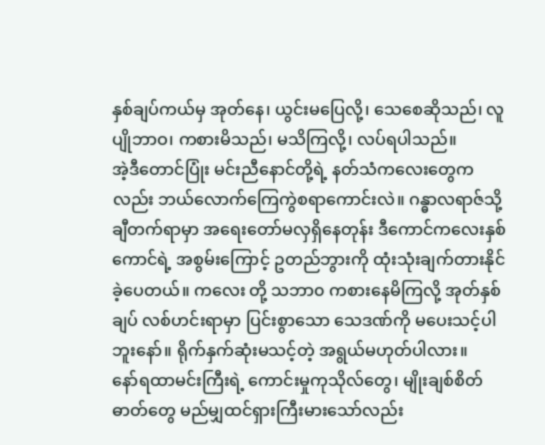နှစ်ချပ်ကယ်မှ အုတ်နေ၊ ယွင်းမပြေလို့၊ သေစေဆိုသည်၊ လူပျိုဘာဝ၊ ကစားမိသည်၊ မသိကြလို့၊ လပ်ရပါသည်။
အဲ့ဒီတောင်ပြုံး မင်းညီနောင်တို့ရဲ့ နတ်သံကလေးတွေကလည်း ဘယ်လောက်ကြေကွဲစရာကောင်းလဲ။ ဂန္ဓာလရာဇ်သို့ ချီတက်ရာမှာ အရေးတော်မလှရှိနေတုန်း ဒီကောင်ကလေးနှစ်ကောင်ရဲ့ အစွမ်းကြောင့် ဥတည်ဘွားကို ထုံးသုံးချက်တားနိုင်ခဲ့ပေတယ်။ ကလေး တို့ သဘာ၀ ကစားနေမိကြလို့ အုတ်နှစ်ချပ် လစ်ဟင်းရာမှာ ပြင်းစွာသော သေဒဏ်ကို မပေးသင့်ပါဘူးနော်။ ရိုက်နှက်ဆုံးမသင့်တဲ့ အရွယ်မဟုတ်ပါလား။
နော်ရထာမင်းကြီးရဲ့ ကောင်းမှုကုသိုလ်တွေ၊ မျိုးချစ်စိတ်ဓာတ်တွေ မည်မျှထင်ရှားကြီးမားသော်လည်း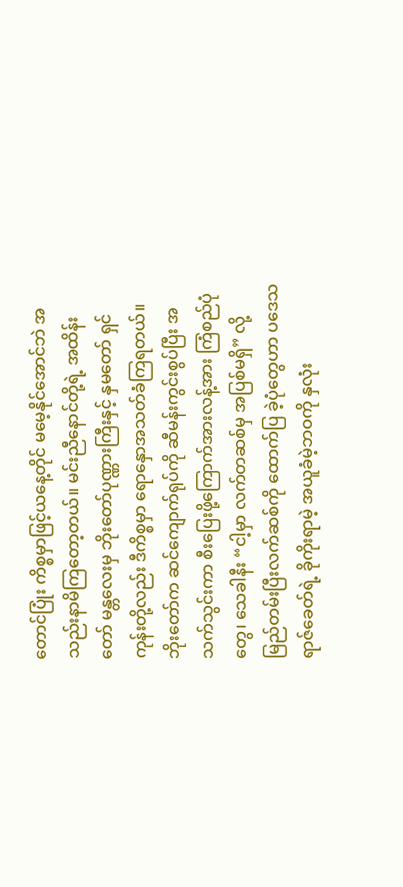တောင်ပြုံး ကိစ္စမှာဖြင့်ယနေ့တိုင် မမေ့နိုင်အောင်ဘဲ အသည်းနာမိကြတော့တယ်။ မင်းညီနောင်တို့ရဲ့ အထိန်းတော် မန္တလေးမှ ဘိုးတော်ပုဏ္ဏားကြီးနှင့် နှမတော် ရှင်ကုန်းတို့လည်း ဒီကိစ္စမှာ ရောနှောအသတ်ခံကြရတယ်။ ဘိုးတော်က ဆင်ကျောက်ရုပ်ကို ဆီမန်းကွင်းစွပ်ပြီး အသက်သွင်းကာ စီးပြေးဖို့ကြောက်အားလန့်အား ကြံစည်ပုံတွေ၊ သေခါနီး “ငါ့မှာ လက်တဆစ်မှ အပြစ်မရှိ” လို့ မြည်တမ်းပြီးလက်ဆစ်ကို ထောက်ပြ ခဲ့ပုံတွေဟာ ပဒေသရာဇ်ခေတ်ရဲ့ ခိုကိုးရာမဲ့ အယူခံမဲ့ဘဝကို နှလုံး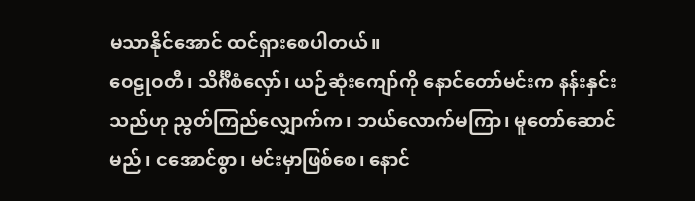မသာနိုင်အောင် ထင်ရှားစေပါတယ်။
ဝေဠုဝတီ၊ သိင်္ဂီစံလှော်၊ ယဉ်ဆုံးကျော်ကို နောင်တော်မင်းက နန်းနှင်းသည်ဟု ညွတ်ကြည်လျှောက်က၊ ဘယ်လောက်မကြာ၊ မူတော်ဆောင်မည်၊ ငအောင်စွာ၊ မင်းမှာဖြစ်စေ၊ နောင်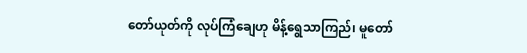တော်ယုတ်ကို လုပ်ကြံချေဟု မိန့်ရွေသာကြည်၊ မူတော်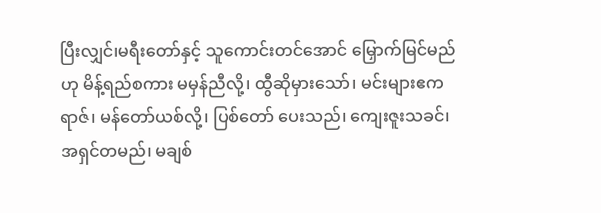ပြီးလျှင်၊မရီးတော်နှင့် သူကောင်းတင်အောင် မြှောက်မြင်မည်ဟု မိန့်ရည်စကား မမှန်ညီလို့၊ ထွီဆိုမှားသော်၊ မင်းများဧကရာဇ်၊ မန်တော်ယစ်လို့၊ ပြစ်တော် ပေးသည်၊ ကျေးဇူးသခင်၊ အရှင်တမည်၊ မချစ်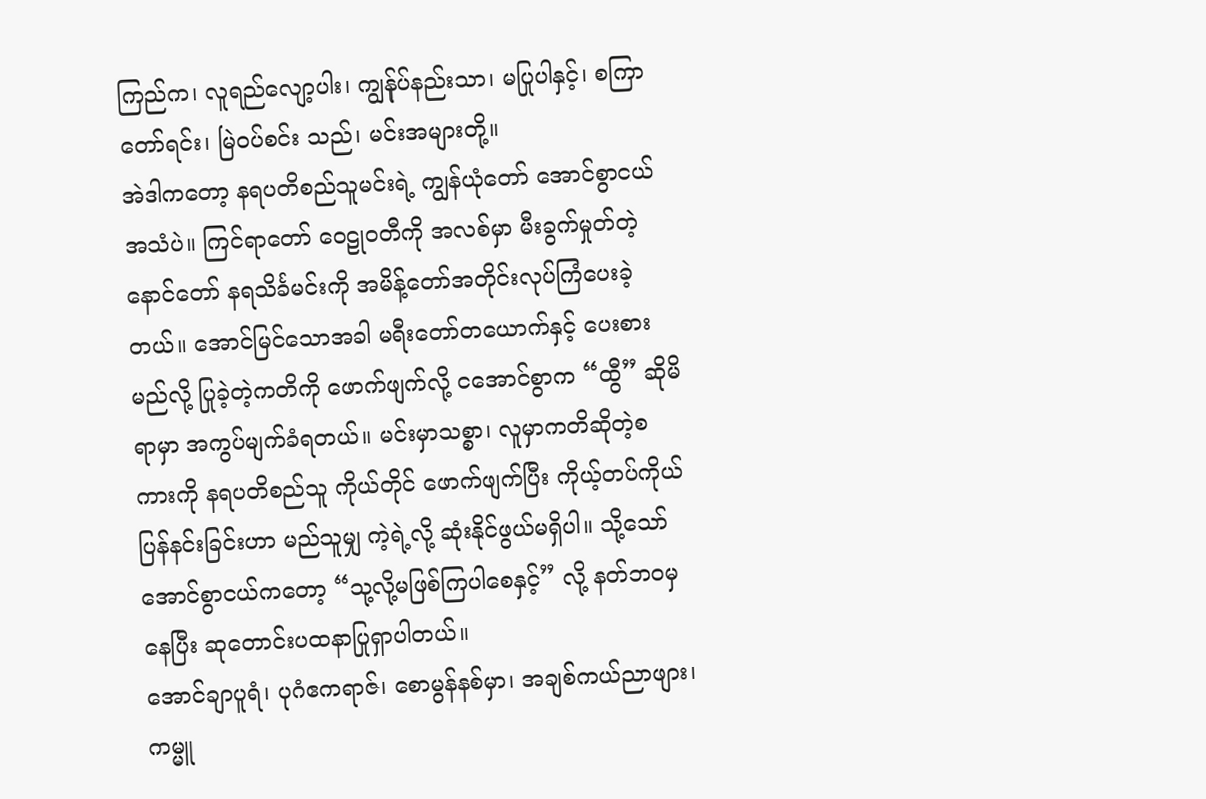ကြည်က၊ လူရည်လျော့ပါး၊ ကျွန်ုပ်နည်းသာ၊ မပြုပါနှင့်၊ စကြာတော်ရင်း၊ မြဲဝပ်စင်း သည်၊ မင်းအများတို့။
အဲဒါကတော့ နရပတိစည်သူမင်းရဲ့ ကျွန်ယုံတော် အောင်စွာငယ်အသံပဲ။ ကြင်ရာတော် ဝေဠုဝတီကို အလစ်မှာ မီးခွက်မှုတ်တဲ့ နောင်တော် နရသိင်္ခမင်းကို အမိန့်တော်အတိုင်းလုပ်ကြံပေးခဲ့တယ်။ အောင်မြင်သောအခါ မရီးတော်တယောက်နှင့် ပေးစားမည်လို့ ပြုခဲ့တဲ့ကတိကို ဖောက်ဖျက်လို့ ငအောင်စွာက “ထွီ” ဆိုမိရာမှာ အကွပ်မျက်ခံရတယ်။ မင်းမှာသစ္စာ၊ လူမှာကတိဆိုတဲ့စကားကို နရပတိစည်သူ ကိုယ်တိုင် ဖောက်ဖျက်ပြီး ကိုယ့်တပ်ကိုယ်ပြန်နင်းခြင်းဟာ မည်သူမျှ ကဲ့ရဲ့လို့ ဆုံးနိုင်ဖွယ်မရှိပါ။ သို့သော် အောင်စွာငယ်ကတော့ “သု့လို့မဖြစ်ကြပါစေနှင့်” လို့ နတ်ဘဝမှနေပြီး ဆုတောင်းပထနာပြုရှာပါတယ်။
အောင်ချာပူရံ၊ ပုဂံဧကရာဇ်၊ စောမွန်နစ်မှာ၊ အချစ်ကယ်ညာဖျား၊ ကမ္မူ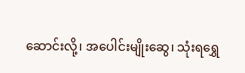ဆောင်းလို့၊ အပေါင်းမျိုးဆွေ၊ သုံးရရွှေ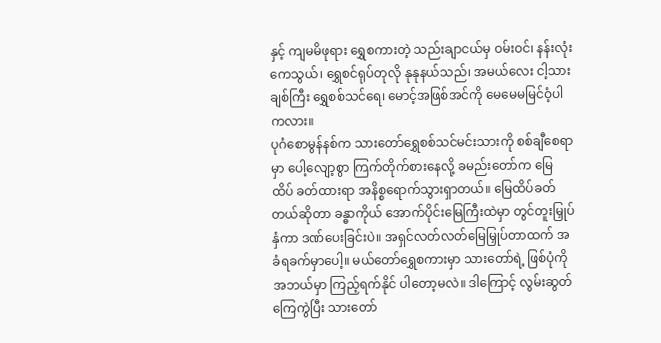နှင့် ကျမမိဖုရား ရွှေစကားတဲ့ သည်းချာငယ်မှ ဝမ်းဝင်၊ နန်းလုံးကေသွယ်၊ ရွှေစင်ရုပ်တုလို နုနုနယ်သည်၊ အမယ်လေး ငါ့သားချစ်ကြီး ရွှေစစ်သင်ရေ၊ မောင့်အဖြစ်အင်ကို မေမေမမြင်ဝံ့ပါကလား။
ပုဂံစောမွန်နစ်က သားတော်ရွှေစစ်သင်မင်းသားကို စစ်ချီစေရာမှာ ပေါ့လျော့စွာ ကြက်တိုက်စားနေလို့ ခမည်းတော်က မြေထိပ် ခတ်ထားရာ အနိစ္စရောက်သွားရှာတယ်။ မြေထိပ်ခတ်တယ်ဆိုတာ ခန္ဓာကိုယ် အောက်ပိုင်းမြေကြီးထဲမှာ တွင်တူးမြှုပ်နှံကာ ဒဏ်ပေးခြင်းပဲ။ အရှင်လတ်လတ်မြေမြှုပ်တာထက် အခံရခက်မှာပေါ့။ မယ်တော်ရွှေစကားမှာ သားတော်ရဲ့ ဖြစ်ပုံကိုအဘယ်မှာ ကြည့်ရက်နိုင် ပါတော့မလဲ။ ဒါကြောင့် လွမ်းဆွတ်ကြေကွဲပြီး သားတော်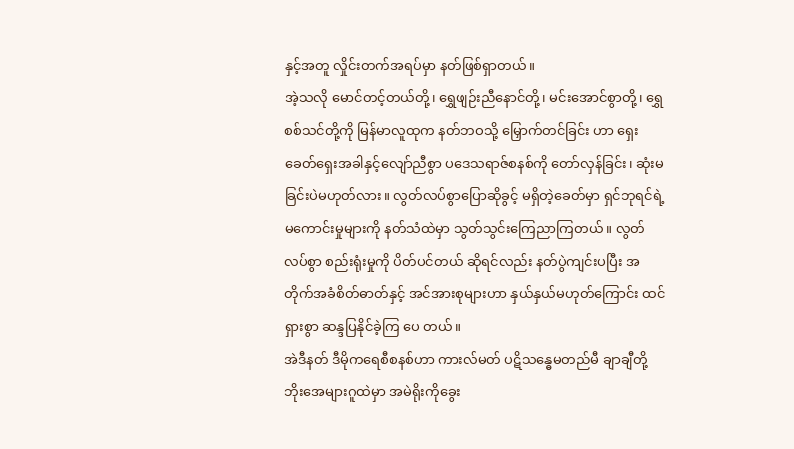နှင့်အတူ လှိုင်းတက်အရပ်မှာ နတ်ဖြစ်ရှာတယ်။
အဲ့သလို မောင်တင့်တယ်တို့၊ ရွှေဖျဉ်းညီနောင်တို့၊ မင်းအောင်စွာတို့၊ ရွှေစစ်သင်တို့ကို မြန်မာလူထုက နတ်ဘဝသို့ မြှောက်တင်ခြင်း ဟာ ရှေးခေတ်ရှေးအခါနှင့်လျော်ညီစွာ ပဒေသရာဇ်စနစ်ကို တော်လှန်ခြင်း၊ ဆုံးမခြင်းပဲမဟုတ်လား။ လွတ်လပ်စွာပြောဆိုခွင့် မရှိတဲ့ခေတ်မှာ ရှင်ဘုရင်ရဲ့မကောင်းမှုများကို နတ်သံထဲမှာ သွတ်သွင်းကြေညာကြတယ်။ လွတ်လပ်စွာ စည်းရုံးမှုကို ပိတ်ပင်တယ် ဆိုရင်လည်း နတ်ပွဲကျင်းပပြီး အတိုက်အခံစိတ်ဓာတ်နှင့် အင်အားစုများဟာ နှယ်နှယ်မဟုတ်ကြောင်း ထင်ရှားစွာ ဆန္ဒပြနိုင်ခဲ့ကြ ပေ တယ်။
အဲဒီနတ် ဒီမိုကရေစီစနစ်ဟာ ကားလ်မတ် ပဋိသန္ဓေမတည်မီ ချာချီတို့ ဘိုးအေများဂူထဲမှာ အမဲရိုးကိုခွေး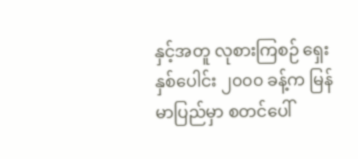နှင့်အတူ လုစားကြစဉ် ရှေးနှစ်ပေါင်း ၂၀၀၀ ခန့်က မြန်မာပြည်မှာ စတင်ပေါ်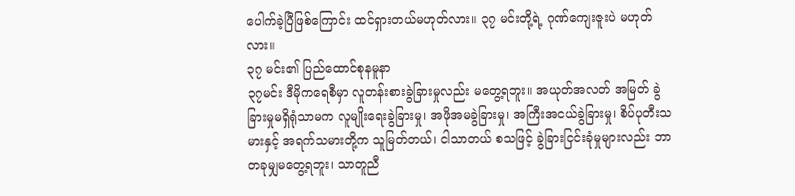ပေါက်ခဲ့ပြီဖြစ်ကြောင်း ထင်ရှားတယ်မဟုတ်လား။ ၃၇ မင်းတို့ရဲ့ ဂုဏ်ကျေးဇူးပဲ မဟုတ်လား။
၃၇ မင်း၏ ပြည်ထောင်စုနမူနာ
၃၇မင်း ဒီမိုကရေစီမှာ လူတန်းစားခွဲခြားမှုလည်း မတွေ့ရဘူး။ အယုတ်အလတ် အမြတ် ခွဲခြားမှုမရှိရုံသာမက လူမျိုးရေးခွဲခြားမှု၊ အဖိုအမခွဲခြားမှု၊ အကြီးအငယ်ခွဲခြားမှု၊ စိပ်ပုတီးသမားနှင့် အရက်သမားတို့က သူမြတ်တယ်၊ ငါသာတယ် စသဖြင့် ခွဲခြားငြင်းခုံမှုများလည်း ဘာတခုမျှမတွေ့ရဘူး၊ သာတူညီ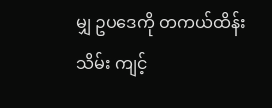မျှ ဥပဒေကို တကယ်ထိန်းသိမ်း ကျင့်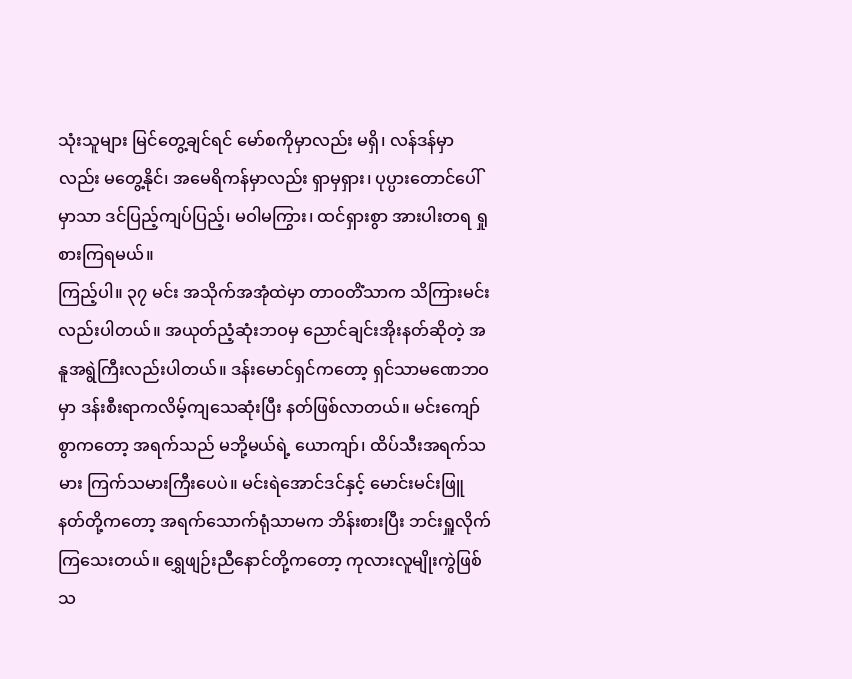သုံးသူများ မြင်တွေ့ချင်ရင် မော်စကိုမှာလည်း မရှိ၊ လန်ဒန်မှာလည်း မတွေ့နိုင်၊ အမေရိကန်မှာလည်း ရှာမှရှား၊ ပုပ္ပားတောင်ပေါ်မှာသာ ဒင်ပြည့်ကျပ်ပြည့်၊ မဝါမကြွား၊ ထင်ရှားစွာ အားပါးတရ ရှုစားကြရမယ်။
ကြည့်ပါ။ ၃၇ မင်း အသိုက်အအုံထဲမှာ တာဝတိံသာက သိကြားမင်းလည်းပါတယ်။ အယုတ်ညံ့ဆုံးဘဝမှ ညောင်ချင်းအိုးနတ်ဆိုတဲ့ အနူအရွဲကြီးလည်းပါတယ်။ ဒန်းမောင်ရှင်ကတော့ ရှင်သာမဏေဘဝမှာ ဒန်းစီးရာကလိမ့်ကျသေဆုံးပြီး နတ်ဖြစ်လာတယ်။ မင်းကျော်စွာကတော့ အရက်သည် မဘို့မယ်ရဲ့ ယောကျာ်၊ ထိပ်သီးအရက်သမား ကြက်သမားကြီးပေပဲ။ မင်းရဲအောင်ဒင်နှင့် မောင်းမင်းဖြူ နတ်တို့ကတော့ အရက်သောက်ရုံသာမက ဘိန်းစားပြီး ဘင်းရှူလိုက်ကြသေးတယ်။ ရွှေဖျဉ်းညီနောင်တို့ကတော့ ကုလားလူမျိုးကွဲဖြစ်သ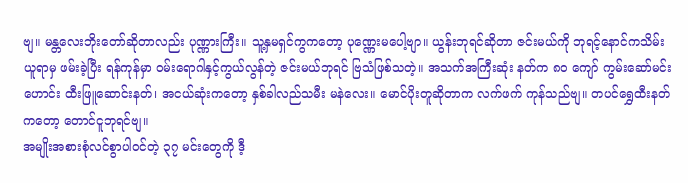ဗျ။ မန္တလေးဘိုးတော်ဆိုတာလည်း ပုဏ္ဏားကြီး။ သူ့နှမရှင်ကွကတော့ ပုဏ္ဏေးမပေါ့ဗျာ။ ယွန်းဘုရင်ဆိုတာ ဇင်းမယ်ကို ဘုရင့်နောင်ကသိမ်းယူရာမှ ဖမ်းခဲ့ပြီး ရန်ကုန်မှာ ဝမ်းရောဂါနှင့်ကွယ်လွန်တဲ့ ဇင်းမယ်ဘုရင် ဗြသံဖြစ်သတဲ့။ အသက်အကြီးဆုံး နတ်က ၈၀ ကျော် ကွမ်းဆော်မင်းဟောင်း ထီးဖြူဆောင်းနတ်၊ အငယ်ဆုံးကတော့ နှစ်ခါလည်သမီး မနဲလေး။ မောင်ပိုးတူဆိုတာက လက်ဖက် ကုန်သည်ဗျ။ တပင်ရွှေထီးနတ် ကတော့ တောင်ငူဘုရင်ဗျ။
အမျိုးအစားစုံလင်စွာပါဝင်တဲ့ ၃၇ မင်းတွေကို ဒီ့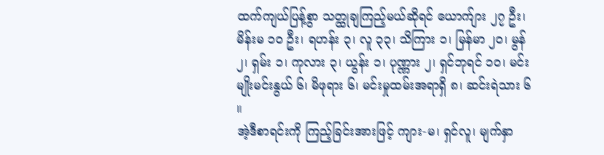ထက်ကျယ်ပြန့်စွာ သတ္ထုချကြည့်မယ်ဆိုရင် ယောက်ျား ၂၇ ဦး၊ မိန်းမ ၁၀ ဦး၊ ရဟန်း ၃၊ လူ ၃၃၊ သိကြား ၁၊ မြန်မာ ၂၀၊ မွန် ၂၊ ရှမ်း ၁၊ ကုလား ၃၊ ယွန်း ၁၊ ပုဏ္ဏား ၂၊ ရှင်ဘုရင် ၁၀၊ မင်းမျိုးမင်းနွယ် ၆၊ မိဖုရား ၆၊ မင်းမှုထမ်းအရာရှိ ၈၊ ဆင်းရဲသား ၆ ။
အဲ့ဒီစာရင်းကို ကြည့်ခြင်းအားဖြင့် ကျား-မ၊ ရှင်လူ၊ မျက်နှာ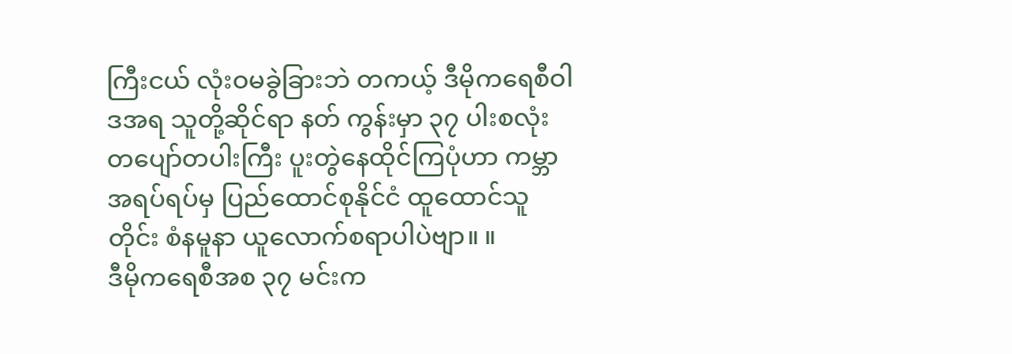ကြီးငယ် လုံးဝမခွဲခြားဘဲ တကယ့် ဒီမိုကရေစီဝါဒအရ သူတို့ဆိုင်ရာ နတ် ကွန်းမှာ ၃၇ ပါးစလုံး တပျော်တပါးကြီး ပူးတွဲနေထိုင်ကြပုံဟာ ကမ္ဘာအရပ်ရပ်မှ ပြည်ထောင်စုနိုင်ငံ ထူထောင်သူတိုင်း စံနမူနာ ယူလောက်စရာပါပဲဗျာ။ ။
ဒီမိုကရေစီအစ ၃၇ မင်းက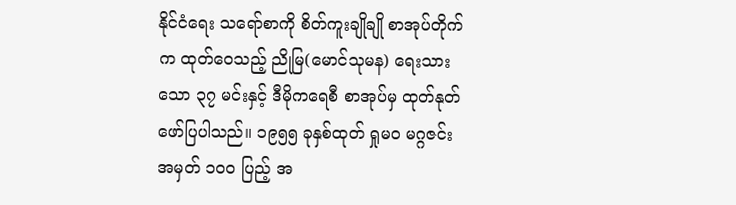နိုင်ငံရေး သရော်စာကို စိတ်ကူးချိုချို စာအုပ်တိုက်က ထုတ်ဝေသည့် ညိုမြ(မောင်သုမန) ရေးသားသော ၃၇ မင်းနှင့် ဒီမိုကရေစီ စာအုပ်မှ ထုတ်နုတ်ဖော်ပြပါသည်။ ၁၉၅၅ ခုနှစ်ထုတ် ရှုမဝ မဂ္ဂဇင်း အမှတ် ၁၀၀ ပြည့် အ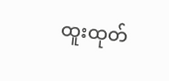ထူးထုတ်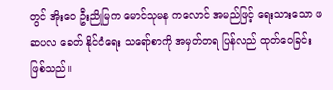တွင် အိုးဝေ ဦးညိုမြက မောင်သုမန ကလောင် အမည်ဖြင့် ရေးသားသော ဖဆပလ ခေတ် နိုင်ငံရေး သရော်စာကို အမှတ်တရ ပြန်လည် ထုတ်ဝေခြင်း ဖြစ်သည်။